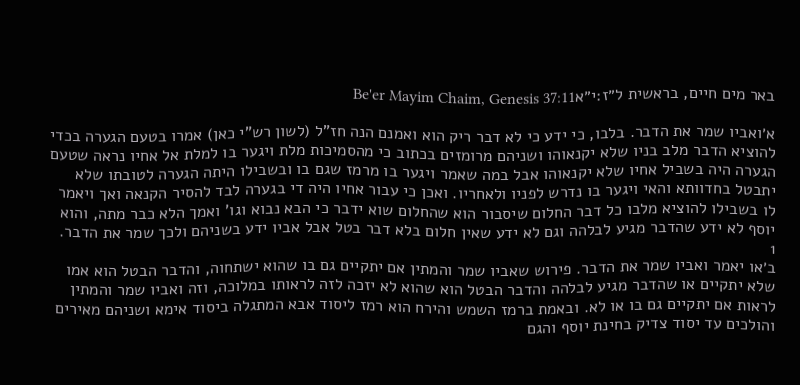באר מים חיים, בראשית ל״ז:י״אBe'er Mayim Chaim, Genesis 37:11

א׳ואביו שמר את הדבר. בלבו, כי ידע כי לא דבר ריק הוא ואמנם הנה חז"ל (לשון רש"י כאן) אמרו בטעם הגערה בכדי להוציא הדבר מלב בניו שלא יקנאוהו ושניהם מרומזים בכתוב כי מהסמיכות מלת ויגער בו למלת אל אחיו נראה שטעם הגערה היה בשביל אחיו שלא יקנאוהו אבל במה שאמר ויגער בו מרמז שגם בו ובשבילו היתה הגערה לטובתו שלא יתבטל בחדוותא והאי ויגער בו נדרש לפניו ולאחריו. ואכן כי עבור אחיו היה די בגערה לבד להסיר הקנאה ואך ויאמר לו בשבילו להוציא מלבו כל דבר החלום שיסבור הוא שהחלום שוא ידבר כי הבא נבוא וגו' ואמך הלא כבר מתה, והוא יוסף לא ידע שהדבר מגיע לבלהה וגם לא ידע שאין חלום בלא דבר בטל אבל אביו ידע בשניהם ולכך שמר את הדבר.
1
ב׳או יאמר ואביו שמר את הדבר. פירוש שאביו שמר והמתין אם יתקיים גם בו שהוא ישתחוה, והדבר הבטל הוא אמו שלא יתקיים או שהדבר מגיע לבלהה והדבר הבטל הוא שהוא לא יזכה לזה לראותו במלוכה, וזה ואביו שמר והמתין לראות אם יתקיים גם בו או לא. ובאמת ברמז השמש והירח הוא רמז ליסוד אבא המתגלה ביסוד אימא ושניהם מאירים והולכים עד יסוד צדיק בחינת יוסף והגם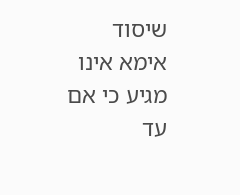שיסוד אימא אינו מגיע כי אם עד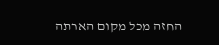החזה מכל מקום הארתה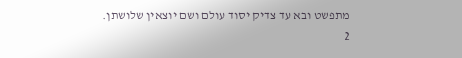מתפשט ובא עד צדיק יסוד עולם ושם יוצאין שלושתן.
2